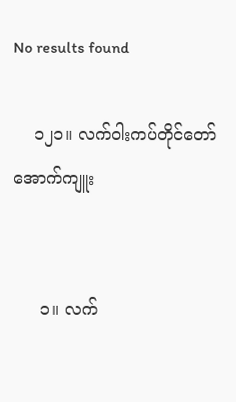No results found

    ၁၂၁။ လက်ဝါးကပ်တိုင်တော်အောက်ကျူး


     ၁။ လက်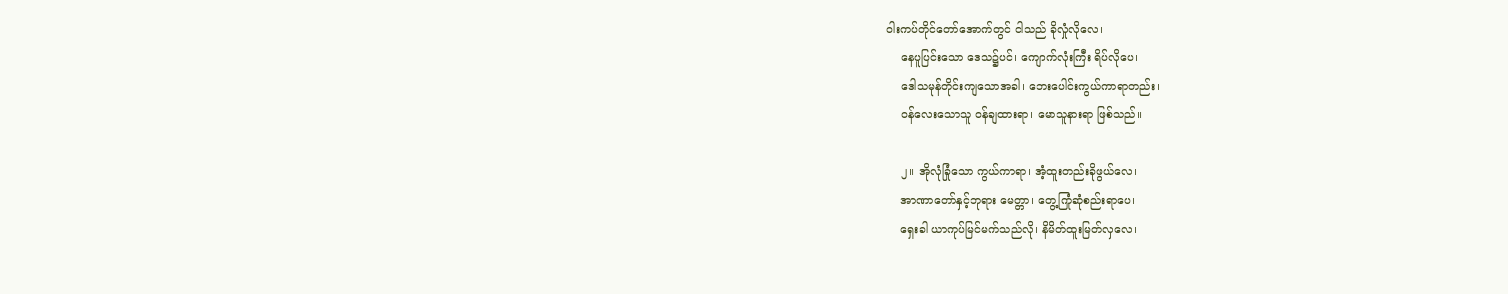ဝါးကပ်တိုင်တော်အောက်တွင် ငါသည် ခိုလှုံလိုလေ၊
    နေပူပြင်းသော ဒေသ၌ပင်၊ ကျောက်လုံးကြီး ရိပ်လိုပေ၊
    ဒေါသမုန်တိုင်းကျသောအခါ၊ ဘေးပေါင်းကွယ်ကာရာတည်း၊
    ဝန်လေးသောသူ ဝန်ချထားရာ၊ မောသူနားရာ ဖြစ်သည်။

    ၂။ အိုလုံခြုံသော ကွယ်ကာရာ၊ အံ့ထူးတည်းခိုဖွယ်လေ၊
    အာဏာတော်နှင့်ဘုရား မေတ္တာ၊ တွေ့ကြုံဆုံစည်းရာပေ၊
    ရှေးခါ ယာကုပ်မြင်မက်သည်လို၊ နိမိတ်ထူးမြတ်လှလေ၊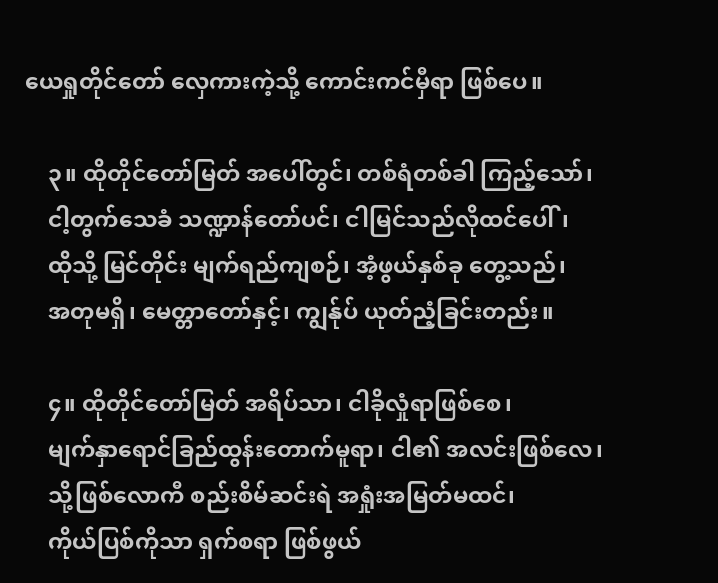ယေရှုတိုင်တော် လှေကားကဲ့သို့ ကောင်းကင်မှီရာ ဖြစ်ပေ။

    ၃။ ထိုတိုင်တော်မြတ် အပေါ်တွင်၊ တစ်ရံတစ်ခါ ကြည့်သော်၊
    ငါ့တွက်သေခံ သဏ္ဍာန်တော်ပင်၊ ငါမြင်သည်လိုထင်ပေါ်၊
    ထိုသို့ မြင်တိုင်း မျက်ရည်ကျစဉ်၊ အံ့ဖွယ်နှစ်ခု တွေ့သည်၊
    အတုမရှိ၊ မေတ္တာတော်နှင့်၊ ကျွန်ုပ် ယုတ်ညံ့ခြင်းတည်း။

    ၄။ ထိုတိုင်တော်မြတ် အရိပ်သာ၊ ငါခိုလှုံရာဖြစ်စေ၊
    မျက်နှာရောင်ခြည်ထွန်းတောက်မူရာ၊ ငါ၏ အလင်းဖြစ်လေ၊
    သို့ဖြစ်လောကီ စည်းစိမ်ဆင်းရဲ အရှုံးအမြတ်မထင်၊
    ကိုယ်ပြစ်ကိုသာ ရှက်စရာ ဖြစ်ဖွယ်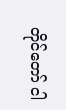တိုင်တော် ငါ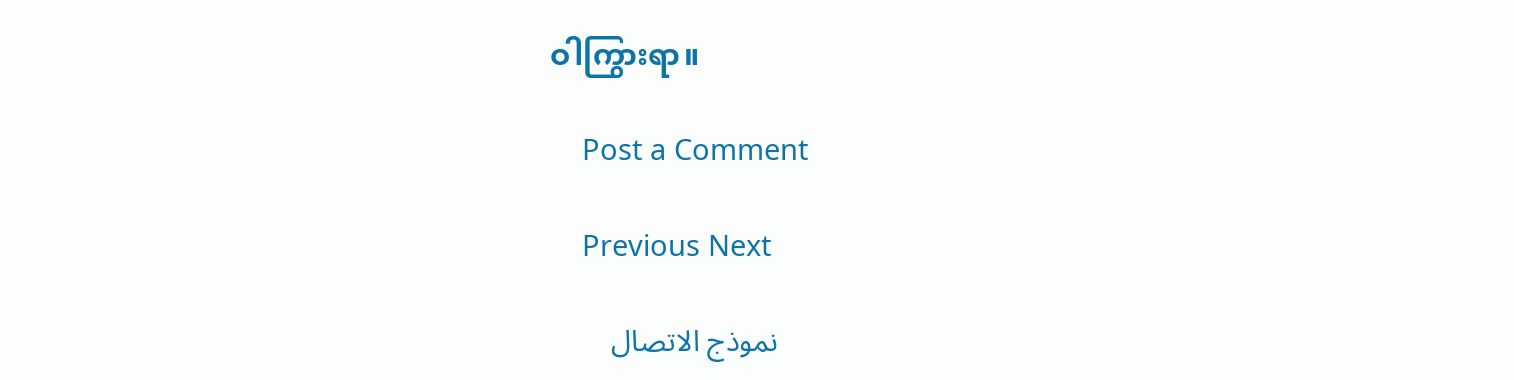ဝါကြွားရာ။

    Post a Comment

    Previous Next

    نموذج الاتصال